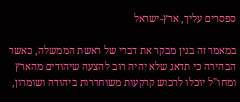ספסרים עליך, ארץ-ישראל

במאמר זה בגין מבקר את דברי של ראשת הממשלה, כאשר הבהירה כי תדאג שלא יהיה רוב להצעה שיהודים מהארץ ומחו"ל יוכלו לרכוש קרקעות משוחררות ביהודה ושומרון,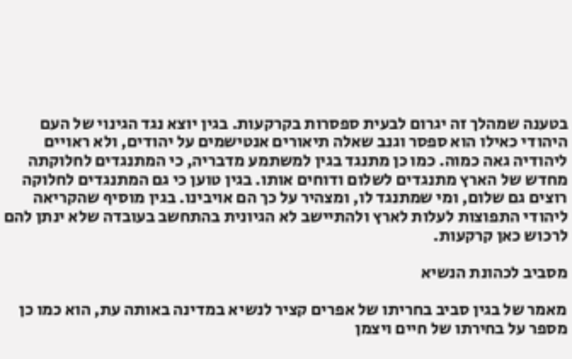בטענה שמהלך זה יגרום לבעית ספסרות בקרקעות. בגין יוצא נגד הגינוי של העם היהודי כאילו הוא ספסר וגנב שאלה תיאורים אנטישמים על יהודים, ולא ראויים ליהודיה גאה כמוה. כמו כן מתנגד בגין למשתמע מדבריה, כי המתנגדים לחלוקתה מחדש של הארץ מתנגדים לשלום ודוחים אותו. בגין טוען כי גם המתנגדים לחלוקה רוצים גם שלום, ומי שמתנגד לו, ומצהיר על כך הם אויבינו. בגין מוסיף שהקריאה ליהודי התפוצות לעלות לארץ ולהתיישב לא הגיונית בהתחשב בעובדה שלא ינתן להם לרכוש כאן קרקעות.

מסביב לכהונת הנשיא

מאמר של בגין סביב בחריתו של אפרים קציר לנשיא במדינה באותה עת, הוא כמו כן מספר על בחירתו של חיים ויצמן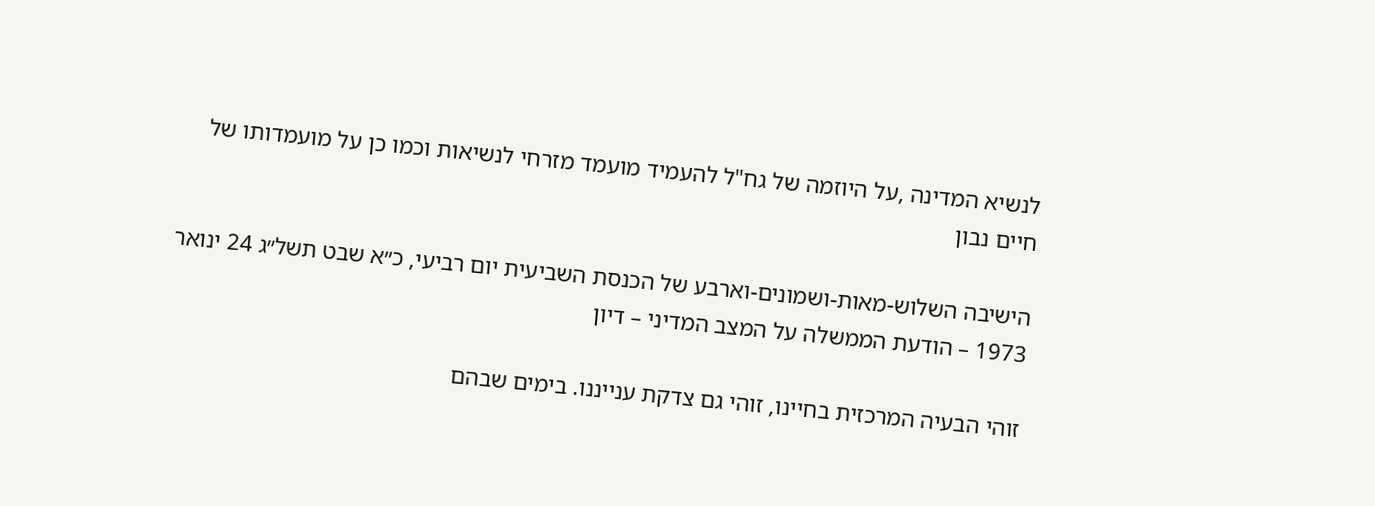לנשיא המדינה ,על היוזמה של גח"ל להעמיד מועמד מזרחי לנשיאות וכמו כן על מועמדותו של חיים נבון

הישיבה השלוש-מאות-ושמונים-וארבע של הכנסת השביעית יום רביעי, כ״א שבט תשל״ג 24 ינואר 1973 – הודעת הממשלה על המצב המדיני – דיון

זוהי הבעיה המרכזית בחיינו, זוהי גם צדקת ענייננו. בימים שבהם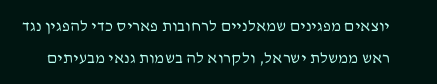יוצאים מפגינים שמאלניים לרחובות פאריס כדי להפגין נגד ראש ממשלת ישראל, ולקרוא לה בשמות גנאי מבעיתים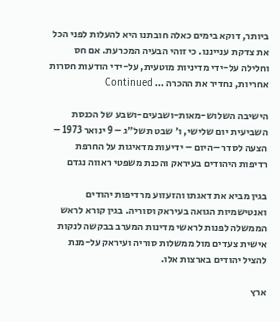ביותר, דוקא בימים כאלה חובתנו היא להעלות לפני הכל את צדקת ענייננו. כי זוהי הבעיה המכרעת. אם חס וחלילה על-ידי מדיניות מוטעית, על-ידי הודעות חסרות אחריות, נחדיר את ההכרה … Continued

הישיבה השלוש-מאות-ושבעים-ושבע של הכנסת השביעית יום שלישי, ו׳ שבט תשל״ג – 9 ינואר 1973 – הצעה לסדר –היום – ידיעות מדאיגות על החרפת רדיפות היהודים בעיראק והכנת משפטי ראווה נגדם

בגין מביא את דאגתו והזעזוע מרדיפות יהודים ואנטישמיות הגואה בעיראק וסוריה. בגין קורא לראש הממשלה לפנות לראשי מדינות המערב בבקשה לנקות אישית צעדים מול ממשלות סוריה ועיראק על-מנת להציל יהודים בארצות אלו.

ארץ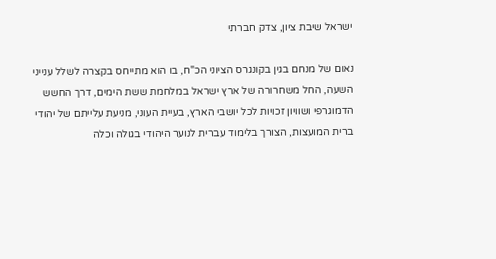ישראל שיבת ציון, צדק חברתי

נאום של מנחם בגין בקונגרס הציוני הכ"ח, בו הוא מתייחס בקצרה לשלל ענייני השעה, החל משחרורה של ארץ ישראל במלחמת ששת הימים, דרך החשש הדמוגרפי ושוויון זכויות לכל יושבי הארץ, בעיית העוני, מניעת עלייתם של יהודי ברית המועצות, הצורך בלימוד עברית לנוער היהודי בגולה וכלה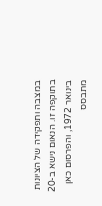במצבה ותפקידה של הציונות בתוקפה זו. הנאום נישא ב-20 בינואר 1972, והפרסום כאן מתבסס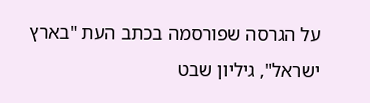על הגרסה שפורסמה בכתב העת "בארץ ישראל", גיליון שבט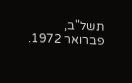תשל"ב, פברואר 1972.